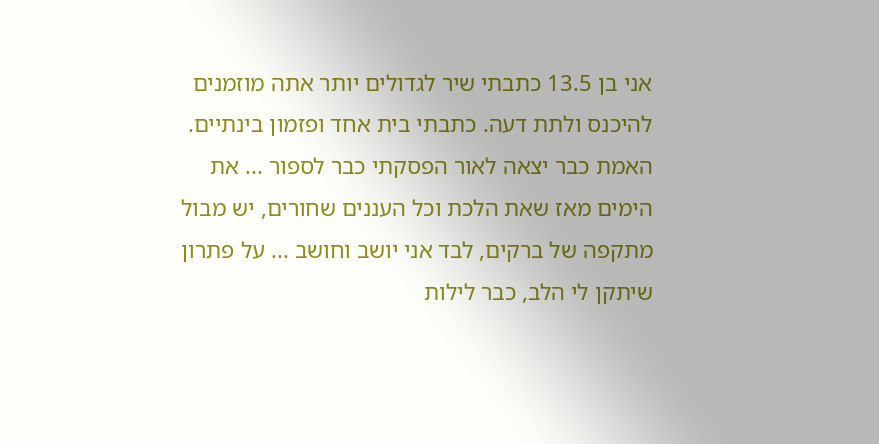אני בן 13.5 כתבתי שיר לגדולים יותר אתה מוזמנים להיכנס ולתת דעה. כתבתי בית אחד ופזמון בינתיים.
האמת כבר יצאה לאור הפסקתי כבר לספור ... את הימים מאז שאת הלכת וכל העננים שחורים, יש מבול מתקפה של ברקים, לבד אני יושב וחושב ... על פתרון שיתקן לי הלב, כבר לילות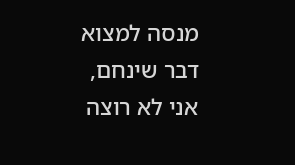מנסה למצוא דבר שינחם, אני לא רוצה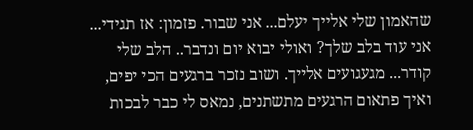שהאמון שלי אלייך יעלם... אני שבור. פזמון: אז תגידי... אני עוד בלב שלך? ואולי יבוא יום ונדבר.. הלב שלי קודר... מגעגועים אלייך. ושוב נזכר ברגעים הכי יפים, ואיך פתאום הרגעים מתשתנים, נמאס לי כבר לבכות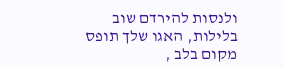ולנסות להירדם שוב בלילות, האגו שלך תופס מקום בלב ,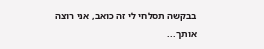בבקשה תסלחי לי זה כואב, אני רוצה אותך...